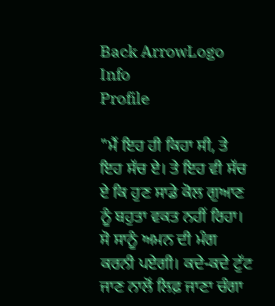Back ArrowLogo
Info
Profile

"ਮੈਂ ਇਹ ਹੀ ਕਿਹਾ ਸੀ, ਤੇ ਇਹ ਸੱਚ ਏ। ਤੇ ਇਹ ਵੀ ਸੱਚ ਏ ਕਿ ਹੁਣ ਸਾਡੇ ਕੋਲ ਗੁਆਣ ਨੂੰ ਬਹੁਤਾ ਵਕਤ ਨਹੀਂ ਰਿਹਾ। ਸੋ ਸਾਨੂੰ ਅਮਨ ਦੀ ਮੰਗ ਕਰਨੀ ਪਏਗੀ। ਕਦੇ-ਕਦੇ ਟੁੱਟ ਜਾਣ ਨਾਲੋਂ ਲਿਫ਼ ਜਾਣਾ ਚੰਗਾ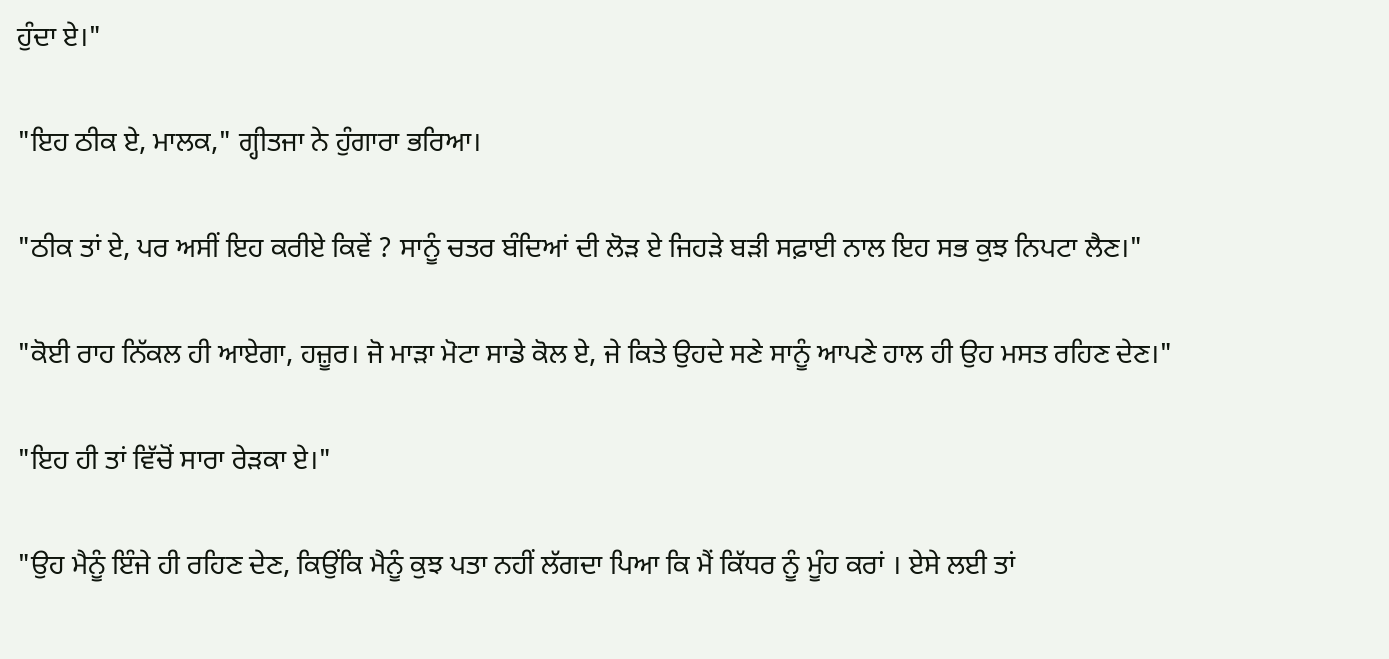ਹੁੰਦਾ ਏ।"

"ਇਹ ਠੀਕ ਏ, ਮਾਲਕ," ਗ੍ਹੀਤਜਾ ਨੇ ਹੁੰਗਾਰਾ ਭਰਿਆ।

"ਠੀਕ ਤਾਂ ਏ, ਪਰ ਅਸੀਂ ਇਹ ਕਰੀਏ ਕਿਵੇਂ ? ਸਾਨੂੰ ਚਤਰ ਬੰਦਿਆਂ ਦੀ ਲੋੜ ਏ ਜਿਹੜੇ ਬੜੀ ਸਫ਼ਾਈ ਨਾਲ ਇਹ ਸਭ ਕੁਝ ਨਿਪਟਾ ਲੈਣ।"

"ਕੋਈ ਰਾਹ ਨਿੱਕਲ ਹੀ ਆਏਗਾ, ਹਜ਼ੂਰ। ਜੋ ਮਾੜਾ ਮੋਟਾ ਸਾਡੇ ਕੋਲ ਏ, ਜੇ ਕਿਤੇ ਉਹਦੇ ਸਣੇ ਸਾਨੂੰ ਆਪਣੇ ਹਾਲ ਹੀ ਉਹ ਮਸਤ ਰਹਿਣ ਦੇਣ।"

"ਇਹ ਹੀ ਤਾਂ ਵਿੱਚੋਂ ਸਾਰਾ ਰੇੜਕਾ ਏ।"

"ਉਹ ਮੈਨੂੰ ਇੰਜੇ ਹੀ ਰਹਿਣ ਦੇਣ, ਕਿਉਂਕਿ ਮੈਨੂੰ ਕੁਝ ਪਤਾ ਨਹੀਂ ਲੱਗਦਾ ਪਿਆ ਕਿ ਮੈਂ ਕਿੱਧਰ ਨੂੰ ਮੂੰਹ ਕਰਾਂ । ਏਸੇ ਲਈ ਤਾਂ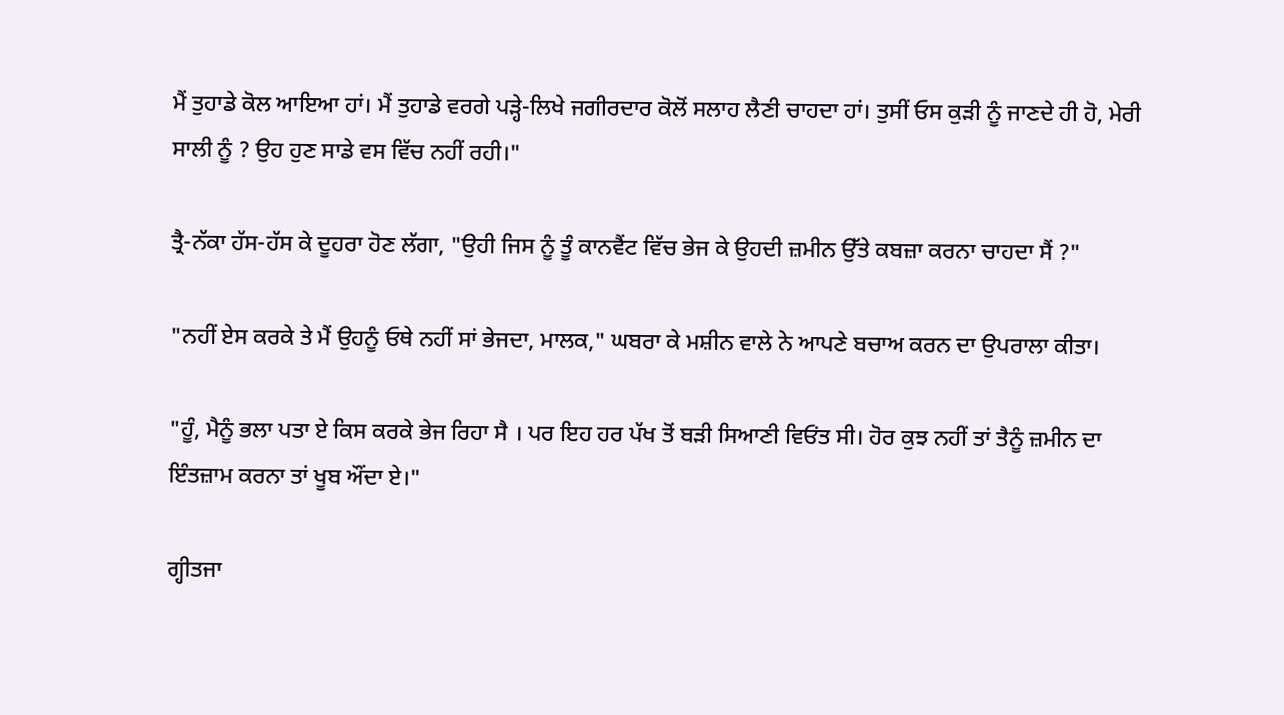ਮੈਂ ਤੁਹਾਡੇ ਕੋਲ ਆਇਆ ਹਾਂ। ਮੈਂ ਤੁਹਾਡੇ ਵਰਗੇ ਪੜ੍ਹੇ-ਲਿਖੇ ਜਗੀਰਦਾਰ ਕੋਲੋਂ ਸਲਾਹ ਲੈਣੀ ਚਾਹਦਾ ਹਾਂ। ਤੁਸੀਂ ਓਸ ਕੁੜੀ ਨੂੰ ਜਾਣਦੇ ਹੀ ਹੋ, ਮੇਰੀ ਸਾਲੀ ਨੂੰ ? ਉਹ ਹੁਣ ਸਾਡੇ ਵਸ ਵਿੱਚ ਨਹੀਂ ਰਹੀ।"

ਤ੍ਰੈ-ਨੱਕਾ ਹੱਸ-ਹੱਸ ਕੇ ਦੂਹਰਾ ਹੋਣ ਲੱਗਾ, "ਉਹੀ ਜਿਸ ਨੂੰ ਤੂੰ ਕਾਨਵੈਂਟ ਵਿੱਚ ਭੇਜ ਕੇ ਉਹਦੀ ਜ਼ਮੀਨ ਉੱਤੇ ਕਬਜ਼ਾ ਕਰਨਾ ਚਾਹਦਾ ਸੈਂ ?"

"ਨਹੀਂ ਏਸ ਕਰਕੇ ਤੇ ਮੈਂ ਉਹਨੂੰ ਓਥੇ ਨਹੀਂ ਸਾਂ ਭੇਜਦਾ, ਮਾਲਕ," ਘਬਰਾ ਕੇ ਮਸ਼ੀਨ ਵਾਲੇ ਨੇ ਆਪਣੇ ਬਚਾਅ ਕਰਨ ਦਾ ਉਪਰਾਲਾ ਕੀਤਾ।

"ਹੂੰ, ਮੈਨੂੰ ਭਲਾ ਪਤਾ ਏ ਕਿਸ ਕਰਕੇ ਭੇਜ ਰਿਹਾ ਸੈ । ਪਰ ਇਹ ਹਰ ਪੱਖ ਤੋਂ ਬੜੀ ਸਿਆਣੀ ਵਿਓਂਤ ਸੀ। ਹੋਰ ਕੁਝ ਨਹੀਂ ਤਾਂ ਤੈਨੂੰ ਜ਼ਮੀਨ ਦਾ ਇੰਤਜ਼ਾਮ ਕਰਨਾ ਤਾਂ ਖੂਬ ਔਂਦਾ ਏ।"

ਗ੍ਹੀਤਜਾ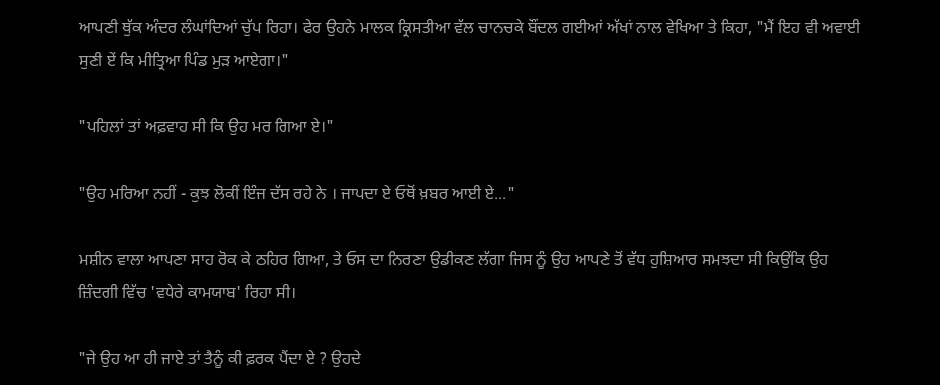ਆਪਣੀ ਥੁੱਕ ਅੰਦਰ ਲੰਘਾਂਦਿਆਂ ਚੁੱਪ ਰਿਹਾ। ਫੇਰ ਉਹਨੇ ਮਾਲਕ ਕ੍ਰਿਸਤੀਆ ਵੱਲ ਚਾਨਚਕੇ ਬੌਂਦਲ ਗਈਆਂ ਅੱਖਾਂ ਨਾਲ ਵੇਖਿਆ ਤੇ ਕਿਹਾ, "ਮੈਂ ਇਹ ਵੀ ਅਵਾਈ ਸੁਣੀ ਏਂ ਕਿ ਮੀਤ੍ਰਿਆ ਪਿੰਡ ਮੁੜ ਆਏਗਾ।"

"ਪਹਿਲਾਂ ਤਾਂ ਅਫ਼ਵਾਹ ਸੀ ਕਿ ਉਹ ਮਰ ਗਿਆ ਏ।"

"ਉਹ ਮਰਿਆ ਨਹੀਂ - ਕੁਝ ਲੋਕੀਂ ਇੰਜ ਦੱਸ ਰਹੇ ਨੇ । ਜਾਪਦਾ ਏ ਓਥੋਂ ਖ਼ਬਰ ਆਈ ਏ..."

ਮਸ਼ੀਨ ਵਾਲਾ ਆਪਣਾ ਸਾਹ ਰੋਕ ਕੇ ਠਹਿਰ ਗਿਆ, ਤੇ ਓਸ ਦਾ ਨਿਰਣਾ ਉਡੀਕਣ ਲੱਗਾ ਜਿਸ ਨੂੰ ਉਹ ਆਪਣੇ ਤੋਂ ਵੱਧ ਹੁਸ਼ਿਆਰ ਸਮਝਦਾ ਸੀ ਕਿਉਂਕਿ ਉਹ ਜ਼ਿੰਦਗੀ ਵਿੱਚ 'ਵਧੇਰੇ ਕਾਮਯਾਬ' ਰਿਹਾ ਸੀ।

"ਜੇ ਉਹ ਆ ਹੀ ਜਾਏ ਤਾਂ ਤੈਨੂੰ ਕੀ ਫ਼ਰਕ ਪੈਂਦਾ ਏ ? ਉਹਦੇ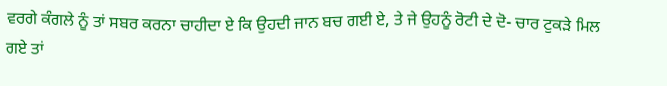ਵਰਗੇ ਕੰਗਲੇ ਨੂੰ ਤਾਂ ਸਬਰ ਕਰਨਾ ਚਾਹੀਦਾ ਏ ਕਿ ਉਹਦੀ ਜਾਨ ਬਚ ਗਈ ਏ, ਤੇ ਜੇ ਉਹਨੂੰ ਰੋਟੀ ਦੇ ਦੋ- ਚਾਰ ਟੁਕੜੇ ਮਿਲ ਗਏ ਤਾਂ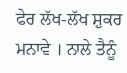ਫੇਰ ਲੱਖ-ਲੱਖ ਸ਼ੁਕਰ ਮਨਾਵੇ । ਨਾਲੇ ਤੈਨੂੰ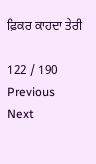ਫ਼ਿਕਰ ਕਾਹਦਾ ਤੇਰੀ

122 / 190
Previous
Next